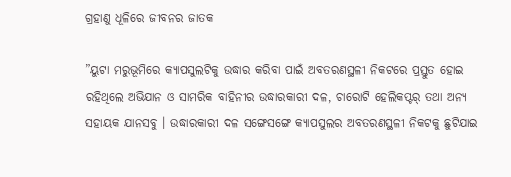ଗ୍ରହାଣୁ ଧୂଳିରେ ଜୀବନର ଜାତକ

”ୟୁଟା ମରୁଭୂମିରେ କ୍ୟାପସୁଲଟିକୁ ଉଦ୍ଧାର କରିବା ପାଇଁ ଅବତରଣସ୍ଥଳୀ ନିକଟରେ ପ୍ରସ୍ତୁତ ହୋଇ ରହିଥିଲେ ଅଭିଯାନ ଓ ସାମରିକ ବାହିନୀର ଉଦ୍ଧାରକାରୀ ଦଳ, ଚାରୋଟି ହେଲିକପ୍ଟର୍‌ ତଥା ଅନ୍ୟ ସହାୟକ ଯାନସବୁ । ଉଦ୍ଧାରକାରୀ ଦଳ ସଙ୍ଗେସଙ୍ଗେ କ୍ୟାପସୁଲର ଅବତରଣସ୍ଥଳୀ ନିକଟକୁ ଛୁଟିଯାଇ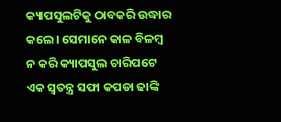କ୍ୟାପସୁଲଟିକୁ ଠାବକରି ଉଦ୍ଧାର କଲେ। ସେମାନେ କାଳ ବିଳମ୍ବ ନ କରି କ୍ୟାପସୁଲ ଚାରିପଟେ ଏକ ସ୍ବତନ୍ତ୍ର ସଫା କପଡା ଢାଙ୍କି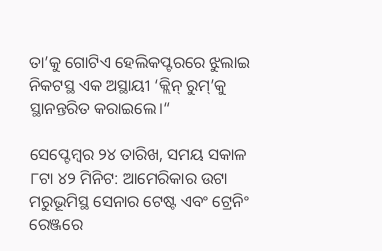ତା’କୁ ଗୋଟିଏ ହେଲିକପ୍ଟରରେ ଝୁଲାଇ ନିକଟସ୍ଥ ଏକ ଅସ୍ଥାୟୀ ‘କ୍ଲିନ୍‌ ରୁମ୍‌’କୁ ସ୍ଥାନନ୍ତରିତ କରାଇଲେ।“

ସେପ୍ଟେମ୍ବର ୨୪ ତାରିଖ, ସମୟ ସକାଳ ୮ଟା ୪୨ ମିନିଟ: ଆମେରିକାର ଉଟା ମରୁଭୂମିସ୍ଥ ସେନାର ଟେଷ୍ଟ ଏବଂ ଟ୍ରେନିଂ ରେଞ୍ଜରେ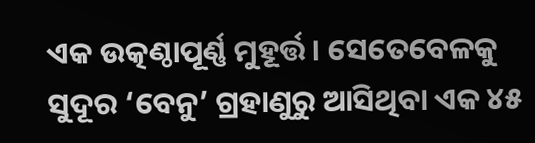ଏକ ଉତ୍କଣ୍ଠାପୂର୍ଣ୍ଣ ମୁହୂର୍ତ୍ତ। ସେତେବେଳକୁ ସୁଦୂର ‘ବେନୁ’ ଗ୍ରହାଣୁରୁ ଆସିଥିବା ଏକ ୪୫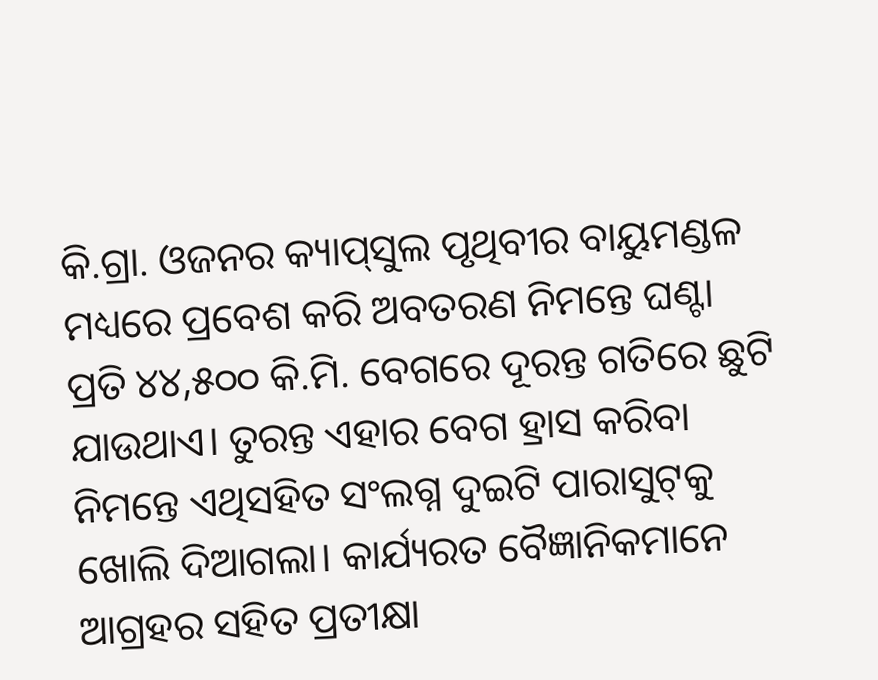କି.ଗ୍ରା. ଓଜନର କ୍ୟାପ୍‌ସୁଲ ପୃଥିବୀର ବାୟୁମଣ୍ଡଳ ମଧ୍ୟରେ ପ୍ରବେଶ କରି ଅବତରଣ ନିମନ୍ତେ ଘଣ୍ଟା ପ୍ରତି ୪୪,୫୦୦ କି.ମି. ବେଗରେ ଦୂରନ୍ତ ଗତିରେ ଛୁଟି ଯାଉଥାଏ। ତୁରନ୍ତ ଏହାର ବେଗ ହ୍ରାସ କରିବା ନିମନ୍ତେ ଏଥିସହିତ ସଂଲଗ୍ନ ଦୁଇଟି ପାରାସୁଟ୍‌କୁ ଖୋଲି ଦିଆଗଲା। କାର୍ଯ୍ୟରତ ବୈଜ୍ଞାନିକମାନେ ଆଗ୍ରହର ସହିତ ପ୍ରତୀକ୍ଷା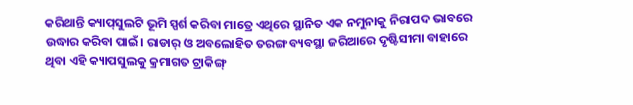କରିଥାନ୍ତି କ୍ୟାପ୍‌ସୁଲଟି ଭୂମି ସ୍ପର୍ଶ କରିବା ମାତ୍ରେ ଏଥିରେ ସ୍ଥାନିତ ଏକ ନମୁନାକୁ ନିରାପଦ ଭାବରେ ଉଦ୍ଧାର କରିବା ପାଇଁ। ରାଡାର୍‌ ଓ ଅବଲୋହିତ ତରଙ୍ଗ ବ୍ୟବସ୍ଥା ଜରିଆରେ ଦୃଷ୍ଟିସୀମା ବାହାରେ ଥିବା ଏହି କ୍ୟାପସୁଲକୁ କ୍ରମାଗତ ଟ୍ରାକିଙ୍ଗ୍‌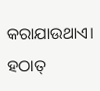କରାଯାଉଥାଏ। ହଠାତ୍‌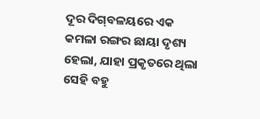ଦୂର ଦିଗ୍‌ବଳୟରେ ଏକ କମଳା ରଙ୍ଗର ଛାୟା ଦୃଶ୍ୟ ହେଲା, ଯାହା ପ୍ରକୃତରେ ଥିଲା ସେହି ବହୁ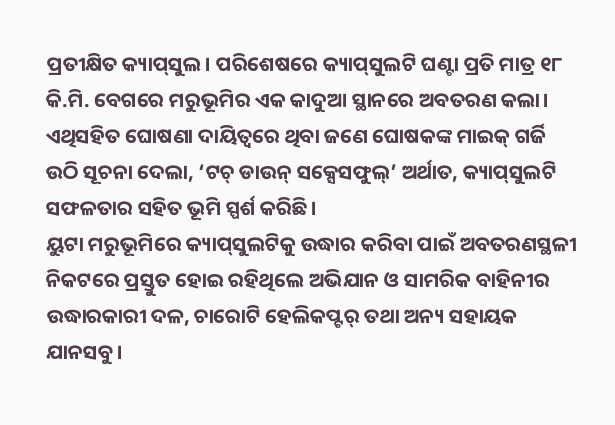ପ୍ରତୀକ୍ଷିତ କ୍ୟାପ୍‌ସୁଲ। ପରିଶେଷରେ କ୍ୟାପ୍‌ସୁଲଟି ଘଣ୍ଟା ପ୍ରତି ମାତ୍ର ୧୮ କି.ମି. ବେଗରେ ମରୁଭୂମିର ଏକ କାଦୁଆ ସ୍ଥାନରେ ଅବତରଣ କଲା। ଏଥିସହିତ ଘୋଷଣା ଦାୟିତ୍ୱରେ ଥିବା ଜଣେ ଘୋଷକଙ୍କ ମାଇକ୍‌ ଗର୍ଜି ଉଠି ସୂଚନା ଦେଲା, ‘ଟଚ୍‌ ଡାଉନ୍‌ ସକ୍ସେସଫୁଲ୍‌’ ଅର୍ଥାତ, କ୍ୟାପ୍‌ସୁଲଟି ସଫଳତାର ସହିତ ଭୂମି ସ୍ପର୍ଶ କରିଛି।
ୟୁଟା ମରୁଭୂମିରେ କ୍ୟାପ୍‌ସୁଲଟିକୁ ଉଦ୍ଧାର କରିବା ପାଇଁ ଅବତରଣସ୍ଥଳୀ ନିକଟରେ ପ୍ରସ୍ତୁତ ହୋଇ ରହିଥିଲେ ଅଭିଯାନ ଓ ସାମରିକ ବାହିନୀର ଉଦ୍ଧାରକାରୀ ଦଳ, ଚାରୋଟି ହେଲିକପ୍ଟର୍‌ ତଥା ଅନ୍ୟ ସହାୟକ ଯାନସବୁ।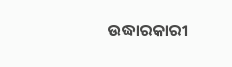ଉଦ୍ଧାରକାରୀ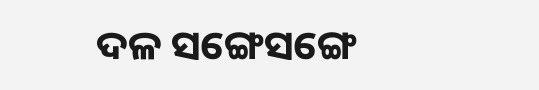ଦଳ ସଙ୍ଗେସଙ୍ଗେ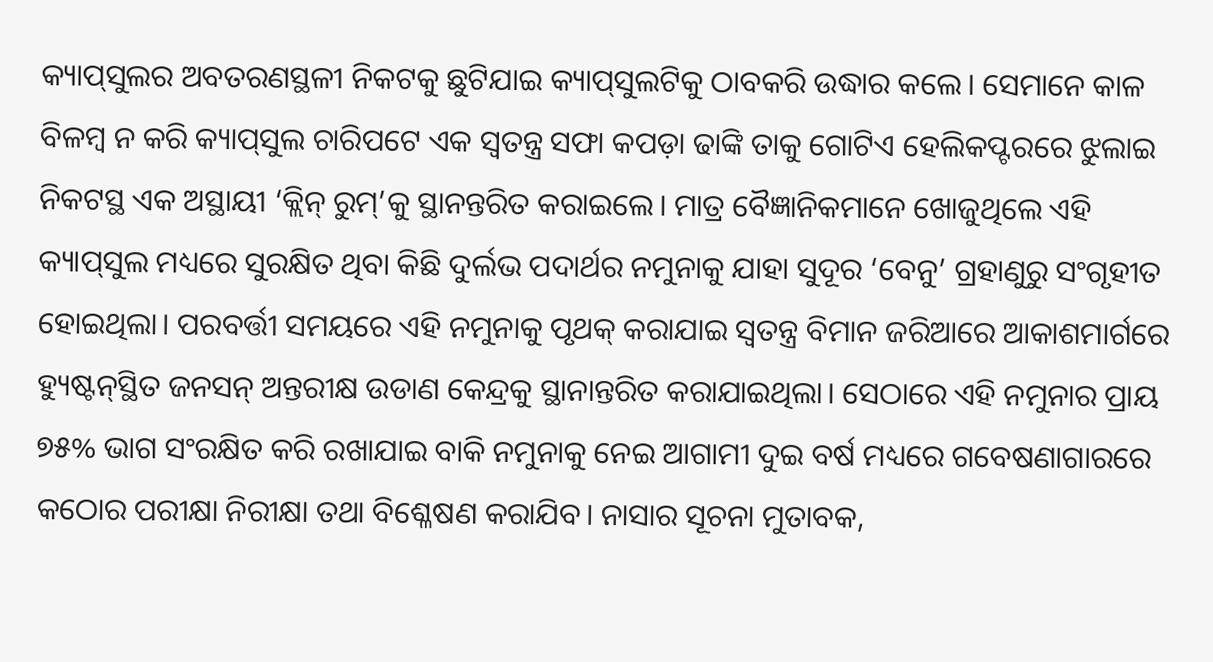କ୍ୟାପ୍‌ସୁଲର ଅବତରଣସ୍ଥଳୀ ନିକଟକୁ ଛୁଟିଯାଇ କ୍ୟାପ୍‌ସୁଲଟିକୁ ଠାବକରି ଉଦ୍ଧାର କଲେ। ସେମାନେ କାଳ ବିଳମ୍ବ ନ କରି କ୍ୟାପ୍‌ସୁଲ ଚାରିପଟେ ଏକ ସ୍ବତନ୍ତ୍ର ସଫା କପଡ଼ା ଢାଙ୍କି ତାକୁ ଗୋଟିଏ ହେଲିକପ୍ଟରରେ ଝୁଲାଇ ନିକଟସ୍ଥ ଏକ ଅସ୍ଥାୟୀ ‘କ୍ଲିନ୍‌ ରୁମ୍‌’କୁ ସ୍ଥାନନ୍ତରିତ କରାଇଲେ। ମାତ୍ର ବୈଜ୍ଞାନିକମାନେ ଖୋଜୁଥିଲେ ଏହି କ୍ୟାପ୍‌ସୁଲ ମଧ୍ୟରେ ସୁରକ୍ଷିତ ଥିବା କିଛି ଦୁର୍ଲଭ ପଦାର୍ଥର ନମୁନାକୁ ଯାହା ସୁଦୂର ‘ବେନୁ’ ଗ୍ରହାଣୁରୁ ସଂଗୃହୀତ ହୋଇଥିଲା। ପରବର୍ତ୍ତୀ ସମୟରେ ଏହି ନମୁନାକୁ ପୃଥକ୍‌ କରାଯାଇ ସ୍ବତନ୍ତ୍ର ବିମାନ ଜରିଆରେ ଆକାଶମାର୍ଗରେ ହ୍ୟୁଷ୍ଟନ୍‌ସ୍ଥିତ ଜନସନ୍‌ ଅନ୍ତରୀକ୍ଷ ଉଡାଣ କେନ୍ଦ୍ରକୁ ସ୍ଥାନାନ୍ତରିତ କରାଯାଇଥିଲା। ସେଠାରେ ଏହି ନମୁନାର ପ୍ରାୟ ୭୫% ଭାଗ ସଂରକ୍ଷିତ କରି ରଖାଯାଇ ବାକି ନମୁନାକୁ ନେଇ ଆଗାମୀ ଦୁଇ ବର୍ଷ ମଧ୍ୟରେ ଗବେଷଣାଗାରରେ କଠୋର ପରୀକ୍ଷା ନିରୀକ୍ଷା ତଥା ବିଶ୍ଳେଷଣ କରାଯିବ। ନାସାର ସୂଚନା ମୁତାବକ,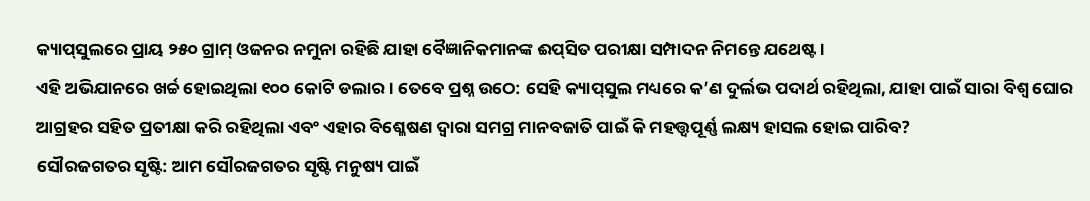କ୍ୟାପ୍‌ସୁଲରେ ପ୍ରାୟ ୨୫୦ ଗ୍ରାମ୍‌ ଓଜନର ନମୁନା ରହିଛି ଯାହା ବୈଜ୍ଞାନିକମାନଙ୍କ ଈପ୍‌ସିତ ପରୀକ୍ଷା ସମ୍ପାଦନ ନିମନ୍ତେ ଯଥେଷ୍ଟ।
ଏହି ଅଭିଯାନରେ ଖର୍ଚ୍ଚ ହୋଇଥିଲା ୧୦୦ କୋଟି ଡଲାର। ତେବେ ପ୍ରଶ୍ନ ଉଠେ: ସେହି କ୍ୟାପ୍‌ସୁଲ ମଧ୍ୟରେ କ’ଣ ଦୁର୍ଲଭ ପଦାର୍ଥ ରହିଥିଲା, ଯାହା ପାଇଁ ସାରା ବିଶ୍ୱ ଘୋର ଆଗ୍ରହର ସହିତ ପ୍ରତୀକ୍ଷା କରି ରହିଥିଲା ଏବଂ ଏହାର ବିଶ୍ଳେଷଣ ଦ୍ୱାରା ସମଗ୍ର ମାନବଜାତି ପାଇଁ କି ମହତ୍ତ୍ୱପୂର୍ଣ୍ଣ ଲକ୍ଷ୍ୟ ହାସଲ ହୋଇ ପାରିବ?
ସୌରଜଗତର ସୃଷ୍ଟି: ଆମ ସୌରଜଗତର ସୃଷ୍ଟି ମନୁଷ୍ୟ ପାଇଁ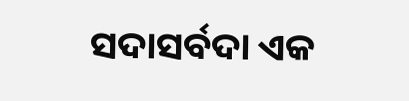ସଦାସର୍ବଦା ଏକ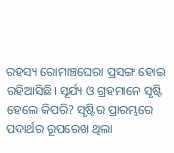ରହସ୍ୟ ରୋମାଞ୍ଚଘେରା ପ୍ରସଙ୍ଗ ହୋଇ ରହିଆସିଛି। ସୂର୍ଯ୍ୟ ଓ ଗ୍ରହମାନେ ସୃଷ୍ଟି ହେଲେ କିପରି? ସୃଷ୍ଟିର ପ୍ରାରମ୍ଭରେ ପଦାର୍ଥର ରୂପରେଖ ଥିଲା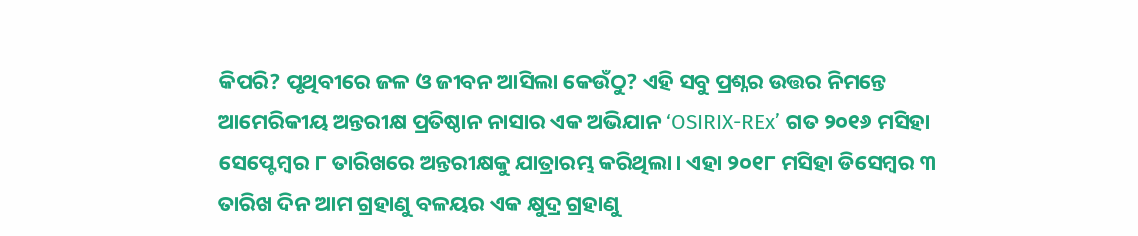କିପରି? ପୃଥିବୀରେ ଜଳ ଓ ଜୀବନ ଆସିଲା କେଉଁଠୁ? ଏହି ସବୁ ପ୍ରଶ୍ନର ଉତ୍ତର ନିମନ୍ତେ ଆମେରିକୀୟ ଅନ୍ତରୀକ୍ଷ ପ୍ରତିଷ୍ଠାନ ନାସାର ଏକ ଅଭିଯାନ ‘OSIRIX-REx’ ଗତ ୨୦୧୬ ମସିହା ସେପ୍ଟେମ୍ବର ୮ ତାରିଖରେ ଅନ୍ତରୀକ୍ଷକୁ ଯାତ୍ରାରମ୍ଭ କରିଥିଲା। ଏହା ୨୦୧୮ ମସିହା ଡିସେମ୍ବର ୩ ତାରିଖ ଦିନ ଆମ ଗ୍ରହାଣୁ ବଳୟର ଏକ କ୍ଷୁଦ୍ର ଗ୍ରହାଣୁ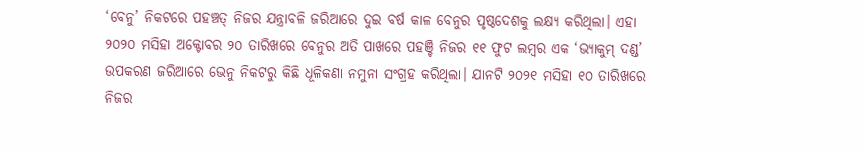‘ବେନୁ’ ନିକଟରେ ପହଞ୍ଚତ୍ ନିଜର ଯନ୍ତ୍ରାବଳି ଜରିଆରେ ଦୁଇ ବର୍ଷ କାଳ ବେନୁର ପୃଷ୍ଠଦେଶକୁ ଲକ୍ଷ୍ୟ କରିଥିଲା। ଏହା ୨୦୨୦ ମସିହା ଅକ୍ଟୋବର ୨୦ ତାରିଖରେ ବେନୁର ଅତି ପାଖରେ ପହଞ୍ଚି ନିଜର ୧୧ ଫୁଟ ଲମ୍ବର ଏକ ‘ଭ୍ୟାକୁମ୍‌ ଦଣ୍ଡ’ ଉପକରଣ ଜରିଆରେ ଭେନୁ ନିକଟରୁ କିଛି ଧୂଳିକଣା ନମୁନା ସଂଗ୍ରହ କରିଥିଲା। ଯାନଟି ୨୦୨୧ ମସିହା ୧୦ ତାରିଖରେ ନିଜର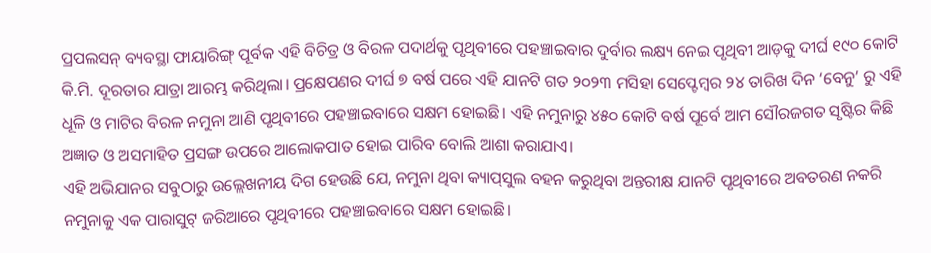ପ୍ରପଲସନ୍‌ ବ୍ୟବସ୍ଥା ଫାୟାରିଙ୍ଗ୍‌ ପୂର୍ବକ ଏହି ବିଚିତ୍ର ଓ ବିରଳ ପଦାର୍ଥକୁ ପୃଥିବୀରେ ପହଞ୍ଚାଇବାର ଦୁର୍ବାର ଲକ୍ଷ୍ୟ ନେଇ ପୃଥିବୀ ଆଡ଼କୁ ଦୀର୍ଘ ୧୯୦ କୋଟି କି.ମି. ଦୂରତାର ଯାତ୍ରା ଆରମ୍ଭ କରିଥିଲା। ପ୍ରକ୍ଷେପଣର ଦୀର୍ଘ ୭ ବର୍ଷ ପରେ ଏହି ଯାନଟି ଗତ ୨୦୨୩ ମସିହା ସେପ୍ଟେମ୍ବର ୨୪ ତାରିଖ ଦିନ ‘ବେନୁ’ ରୁ ଏହି ଧୂଳି ଓ ମାଟିର ବିରଳ ନମୁନା ଆଣି ପୃଥିବୀରେ ପହଞ୍ଚାଇବାରେ ସକ୍ଷମ ହୋଇଛି। ଏହି ନମୁନାରୁ ୪୫୦ କୋଟି ବର୍ଷ ପୂର୍ବେ ଆମ ସୌରଜଗତ ସୃଷ୍ଟିର କିଛି ଅଜ୍ଞାତ ଓ ଅସମାହିତ ପ୍ରସଙ୍ଗ ଉପରେ ଆଲୋକପାତ ହୋଇ ପାରିବ ବୋଲି ଆଶା କରାଯାଏ।
ଏହି ଅଭିଯାନର ସବୁଠାରୁ ଉଲ୍ଲେଖନୀୟ ଦିଗ ହେଉଛି ଯେ, ନମୁନା ଥିବା କ୍ୟାପ୍‌ସୁଲ ବହନ କରୁଥିବା ଅନ୍ତରୀକ୍ଷ ଯାନଟି ପୃଥିବୀରେ ଅବତରଣ ନକରି ନମୁନାକୁ ଏକ ପାରାସୁଟ୍‌ ଜରିଆରେ ପୃଥିବୀରେ ପହଞ୍ଚାଇବାରେ ସକ୍ଷମ ହୋଇଛି।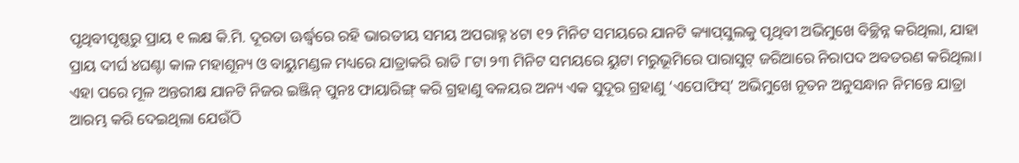ପୃଥିବୀପୃଷ୍ଠରୁ ପ୍ରାୟ ୧ ଲକ୍ଷ କି.ମି. ଦୂରତା ଊର୍ଦ୍ଧ୍ୱରେ ରହି ଭାରତୀୟ ସମୟ ଅପରାହ୍ନ ୪ଟା ୧୨ ମିନିଟ ସମୟରେ ଯାନଟି କ୍ୟାପ୍‌ସୁଲକୁ ପୃଥିବୀ ଅଭିମୁଖେ ବିଚ୍ଛିନ୍ନ କରିଥିଲା, ଯାହା ପ୍ରାୟ ଦୀର୍ଘ ୪ଘଣ୍ଟା କାଳ ମହାଶୂନ୍ୟ ଓ ବାୟୁମଣ୍ଡଳ ମଧ୍ୟରେ ଯାତ୍ରାକରି ରାତି ୮ଟା ୨୩ ମିନିଟ ସମୟରେ ୟୁଟା ମରୁଭୂମିରେ ପାରାସୁଟ୍‌ ଜରିଆରେ ନିରାପଦ ଅବତରଣ କରିଥିଲା। ଏହା ପରେ ମୂଳ ଅନ୍ତରୀକ୍ଷ ଯାନଟି ନିଜର ଇଞ୍ଜିନ୍‌ ପୁନଃ ଫାୟାରିଙ୍ଗ୍‌ କରି ଗ୍ରହାଣୁ ବଳୟର ଅନ୍ୟ ଏକ ସୁଦୂର ଗ୍ରହାଣୁ ‘ଏପୋଫିସ୍‌’ ଅଭିମୁଖେ ନୂତନ ଅନୁସନ୍ଧାନ ନିମନ୍ତେ ଯାତ୍ରା ଆରମ୍ଭ କରି ଦେଇଥିଲା ଯେଉଁଠି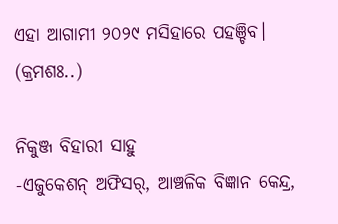ଏହା ଆଗାମୀ ୨୦୨୯ ମସିହାରେ ପହଞ୍ଚିବ। (କ୍ରମଶଃ..)

ନିକୁଞ୍ଜ ବିହାରୀ ସାହୁ
-ଏଜୁକେଶନ୍‌ ଅଫିସର୍‌, ଆଞ୍ଚଳିକ ବିଜ୍ଞାନ କେନ୍ଦ୍ର,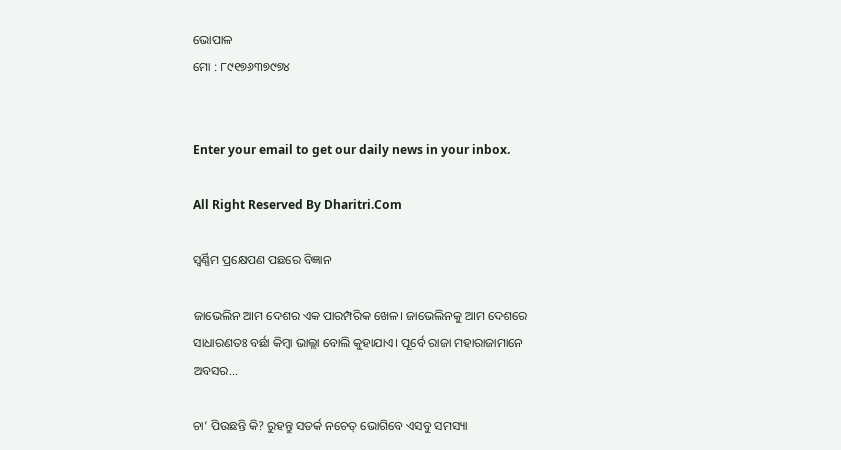ଭୋପାଳ
ମୋ : ୮୯୧୭୬୩୭୯୭୪


Enter your email to get our daily news in your inbox.

All Right Reserved By Dharitri.Com

ସ୍ବର୍ଣ୍ଣିମ ପ୍ରକ୍ଷେପଣ ପଛରେ ବିଜ୍ଞାନ

ଜାଭେଲିନ ଆମ ଦେଶର ଏକ ପାରମ୍ପରିକ ଖେଳ। ଜାଭେଲିନକୁ ଆମ ଦେଶରେ ସାଧାରଣତଃ ବର୍ଛା କିମ୍ବା ଭାଲ୍ଲା ବୋଲି କୁହାଯାଏ। ପୂର୍ବେ ରାଜା ମହାରାଜାମାନେ ଅବସର...

ଚା’ ପିଉଛନ୍ତି କି? ରୁହନ୍ତୁ ସତର୍କ ନଚେତ୍‌ ଭୋଗିବେ ଏସବୁ ସମସ୍ୟା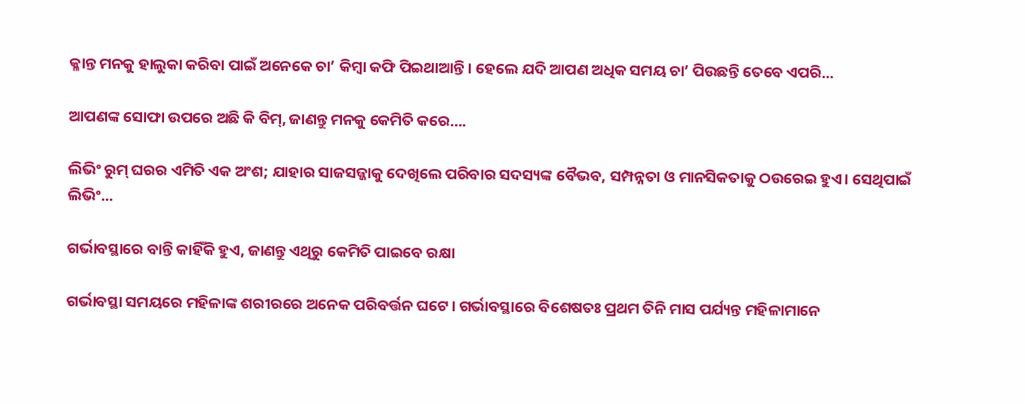କ୍ଳାନ୍ତ ମନକୁ ହାଲୁକା କରିବା ପାଇଁ ଅନେକେ ଚା’ କିମ୍ବା କଫି ପିଇଥାଆନ୍ତି। ହେଲେ ଯଦି ଆପଣ ଅଧିକ ସମୟ ଚା’ ପିଉଛନ୍ତି ତେବେ ଏପରି...

ଆପଣଙ୍କ ସୋଫା ଉପରେ ଅଛି କି ବିମ୍, ଜାଣନ୍ତୁ ମନକୁ କେମିତି କରେ….

ଲିଭିଂ ରୁମ୍‌ ଘରର ଏମିତି ଏକ ଅଂଶ; ଯାହାର ସାଜସଜ୍ଜାକୁ ଦେଖିଲେ ପରିବାର ସଦସ୍ୟଙ୍କ ବୈଭବ, ସମ୍ପନ୍ନତା ଓ ମାନସିକତାକୁ ଠଉରେଇ ହୁଏ। ସେଥିପାଇଁ ଲିଭିଂ...

ଗର୍ଭାବସ୍ଥାରେ ବାନ୍ତି କାହିଁକି ହୁଏ, ଜାଣନ୍ତୁ ଏଥିରୁ କେମିତି ପାଇବେ ରକ୍ଷା

ଗର୍ଭାବସ୍ଥା ସମୟରେ ମହିଳାଙ୍କ ଶରୀରରେ ଅନେକ ପରିବର୍ତ୍ତନ ଘଟେ। ଗର୍ଭାବସ୍ଥାରେ ବିଶେଷତଃ ପ୍ରଥମ ତିନି ମାସ ପର୍ଯ୍ୟନ୍ତ ମହିଳାମାନେ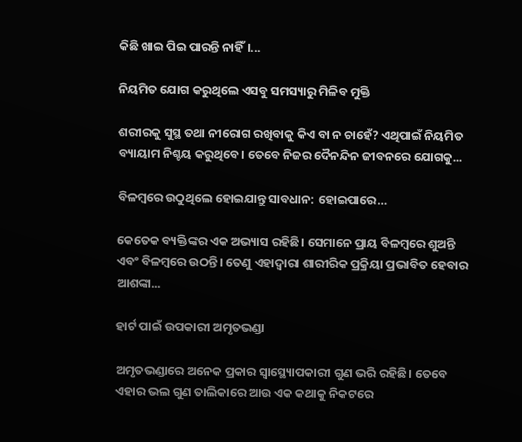କିଛି ଖାଇ ପିଇ ପାରନ୍ତି ନାହିଁ।...

ନିୟମିତ ଯୋଗ କରୁଥିଲେ ଏସବୁ ସମସ୍ୟାରୁ ମିଳିବ ମୁକ୍ତି

ଶରୀରକୁ ସୁସ୍ଥ ତଥା ନୀରୋଗ ରଖିବାକୁ କିଏ ବା ନ ଚାହେଁ? ଏଥିପାଇଁ ନିୟମିତ ବ୍ୟାୟାମ ନିଶ୍ଚୟ କରୁଥିବେ। ତେବେ ନିଜର ଦୈନନ୍ଦିନ ଜୀବନରେ ଯୋଗକୁ...

ବିଳମ୍ବରେ ଉଠୁଥିଲେ ହୋଇଯାନ୍ତୁ ସାବଧାନ: ହୋଇପାରେ…

କେତେକ ବ୍ୟକ୍ତିଙ୍କର ଏକ ଅଭ୍ୟାସ ରହିଛି। ସେମାନେ ପ୍ରାୟ ବିଳମ୍ବରେ ଶୁଅନ୍ତି ଏବଂ ବିଳମ୍ବରେ ଉଠନ୍ତି। ତେଣୁ ଏହାଦ୍ୱାରା ଶାରୀରିକ ପ୍ରକ୍ରିୟା ପ୍ରଭାବିତ ହେବାର ଆଶଙ୍କା...

ହାର୍ଟ ପାଇଁ ଉପକାରୀ ଅମୃତଭଣ୍ଡା

ଅମୃତଭଣ୍ଡାରେ ଅନେକ ପ୍ରକାର ସ୍ବାସ୍ଥ୍ୟୋପକାରୀ ଗୁଣ ଭରି ରହିଛି। ତେବେ ଏହାର ଭଲ ଗୁଣ ତାଲିକାରେ ଆଉ ଏକ କଥାକୁ ନିକଟରେ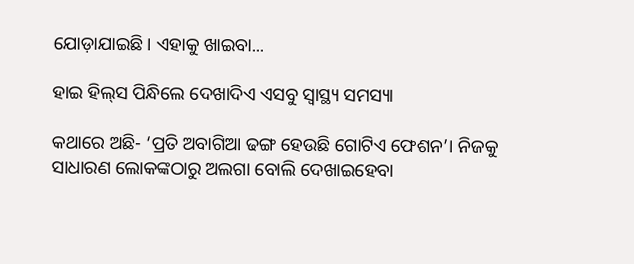ଯୋଡ଼ାଯାଇଛି। ଏହାକୁ ଖାଇବା...

ହାଇ ହିଲ୍‌ସ ପିନ୍ଧିଲେ ଦେଖାଦିଏ ଏସବୁ ସ୍ବାସ୍ଥ୍ୟ ସମସ୍ୟା

କଥାରେ ଅଛି- ‘ପ୍ରତି ଅବାଗିଆ ଢଙ୍ଗ ହେଉଛି ଗୋଟିଏ ଫେଶନ’। ନିଜକୁ ସାଧାରଣ ଲୋକଙ୍କଠାରୁ ଅଲଗା ବୋଲି ଦେଖାଇହେବା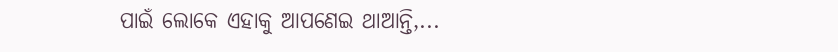ପାଇଁ ଲୋକେ ଏହାକୁ ଆପଣେଇ ଥାଆନ୍ତି,...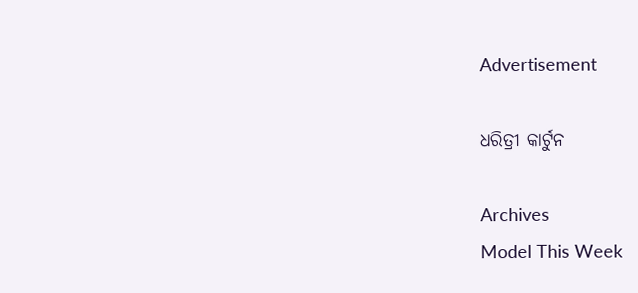Advertisement

ଧରିତ୍ରୀ କାର୍ଟୁନ

Archives
Model This Week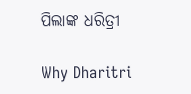ପିଲାଙ୍କ ଧରିତ୍ରୀ

Why Dharitri